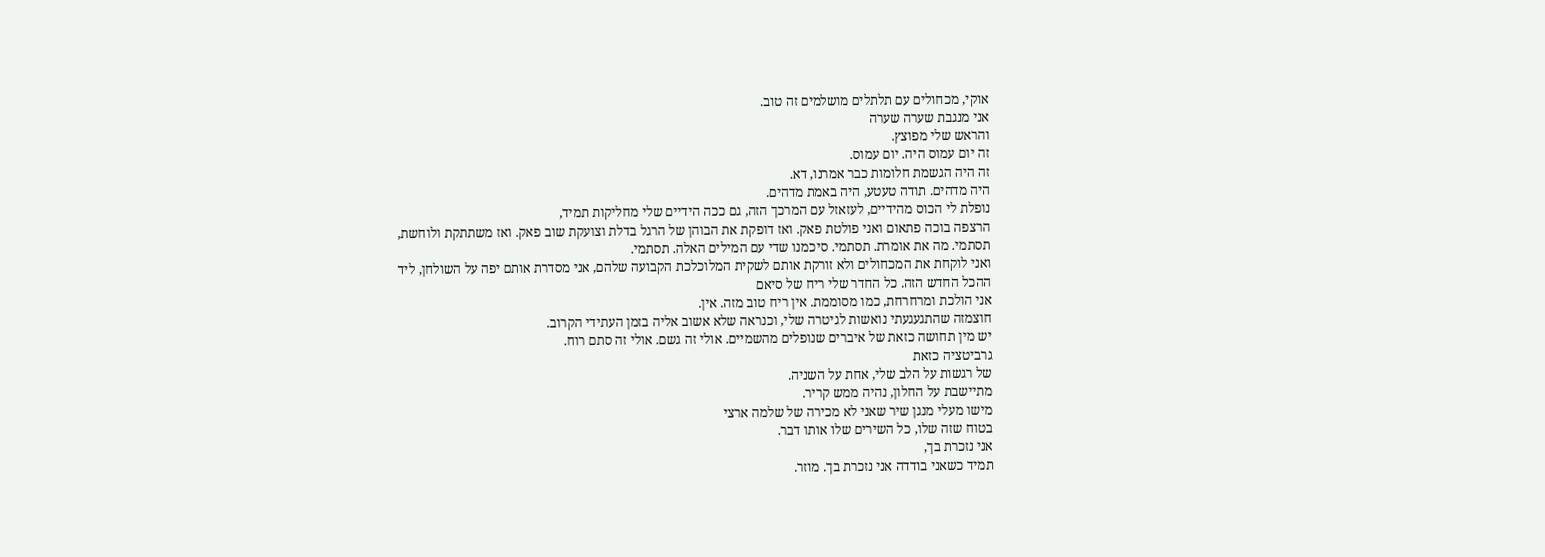אוקי, מכחולים עם תלתלים מושלמים זה טוב.
אני מנגבת שערה שערה
והראש שלי מפוצץ.
זה יום עמוס היה. יום עמוס.
זה היה הגשמת חלומות כבר אמרנו, דא.
היה מדהים. תודה טעטע, היה באמת מדהים.
נופלת לי הכוס מהידיים, לעזאזל עם המרכך הזה, גם ככה הידיים שלי מחליקות תמיד,
הרצפה בוכה פתאום ואני פולטת פאק. ואז דופקת את הבוהן של הרגל בדלת וצועקת שוב פאק. ואז משתתקת ולוחשת, תסתמי. מה את אומרת. תסתמי. סיכמנו שדי עם המילים האלה. תסתמי.
ואני לוקחת את המכחולים ולא זורקת אותם לשקית המלוכלכת הקבועה שלהם, אני מסדרת אותם יפה על השולחן, ליד ההכל החדש הזה. כל החדר שלי ריח של סיאם
אני הולכת ומרחרחת, כמו מסוממת. אין ריח טוב מזה. אין.
חוצמזה שהתגעגעתי נואשות לגיטרה שלי, וכנראה שלא אשוב אליה בזמן העתידי הקרוב.
יש מין תחושה כזאת של איברים שנופלים מהשמיים. אולי זה גשם. אולי זה סתם רוח.
גרביטציה כזאת
של רגשות על הלב שלי, אחת על השניה.
מתיישבת על החלון, נהיה ממש קריר.
מישו מעלי מנגן שיר שאני לא מכירה של שלמה ארצי
בטוח שזה שלו, כל השירים שלו אותו דבר.
אני נזכרת בך,
תמיד כשאני בודדה אני נזכרת בך. מוזר.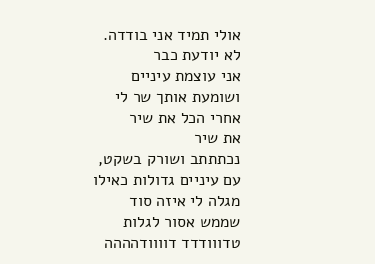אולי תמיד אני בודדה. לא יודעת כבר
אני עוצמת עיניים ושומעת אותך שר לי
אחרי הכל את שיר
את שיר
נכתתתב ושורק בשקט, עם עיניים גדולות כאילו מגלה לי איזה סוד שממש אסור לגלות
טדווודדד דוווודהההה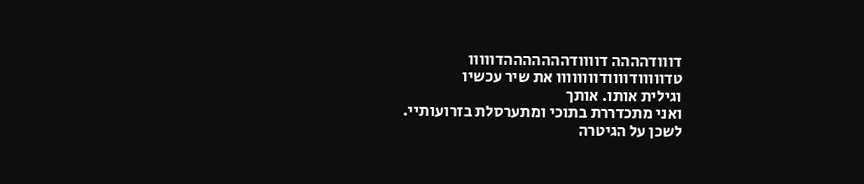דווודהההה דוווודהההההההדווווו
טדווווודוווודוווווווו את שיר עכשיו
וגילית אותו. אותך
ואני מתכדררת בתוכי ומתערסלת בזרועותיי.
לשכן על הגיטרה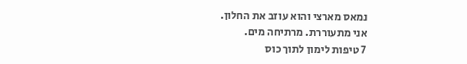נמאס מארצי והוא עוזב את החלון.
אני מתעוררת. מרתיחה מים.
7 טיפות לימון לתוך כוס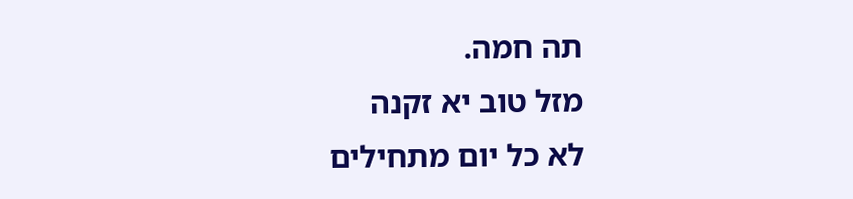תה חמה.
מזל טוב יא זקנה
לא כל יום מתחילים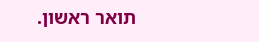תואר ראשון.